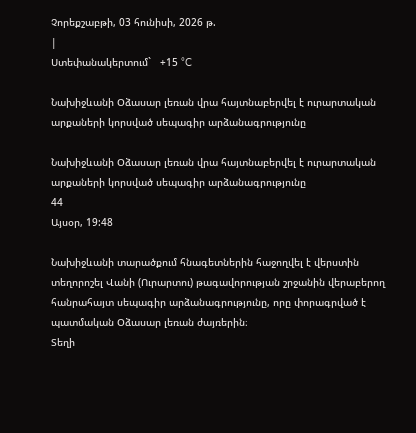Չորեքշաբթի, 03 հունիսի, 2026 թ.
|
Ստեփանակերտում`   +15 °C

Նախիջևանի Օձասար լեռան վրա հայտնաբերվել է ուրարտական արքաների կորսված սեպագիր արձանագրությունը

Նախիջևանի Օձասար լեռան վրա հայտնաբերվել է ուրարտական արքաների կորսված սեպագիր արձանագրությունը
44
Այսօր, 19:48

Նախիջևանի տարածքում հնագետներին հաջողվել է վերստին տեղորոշել Վանի (Ուրարտու) թագավորության շրջանին վերաբերող հանրահայտ սեպագիր արձանագրությունը, որը փորագրված է պատմական Օձասար լեռան ժայռերին։
Տեղի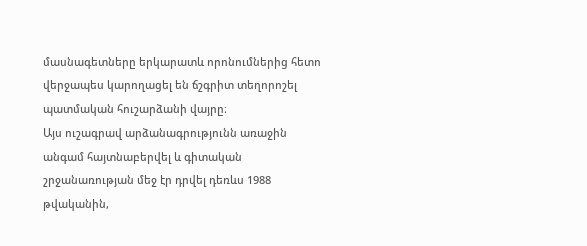մասնագետները երկարատև որոնումներից հետո վերջապես կարողացել են ճշգրիտ տեղորոշել պատմական հուշարձանի վայրը։
Այս ուշագրավ արձանագրությունն առաջին անգամ հայտնաբերվել և գիտական շրջանառության մեջ էր դրվել դեռևս 1988 թվականին,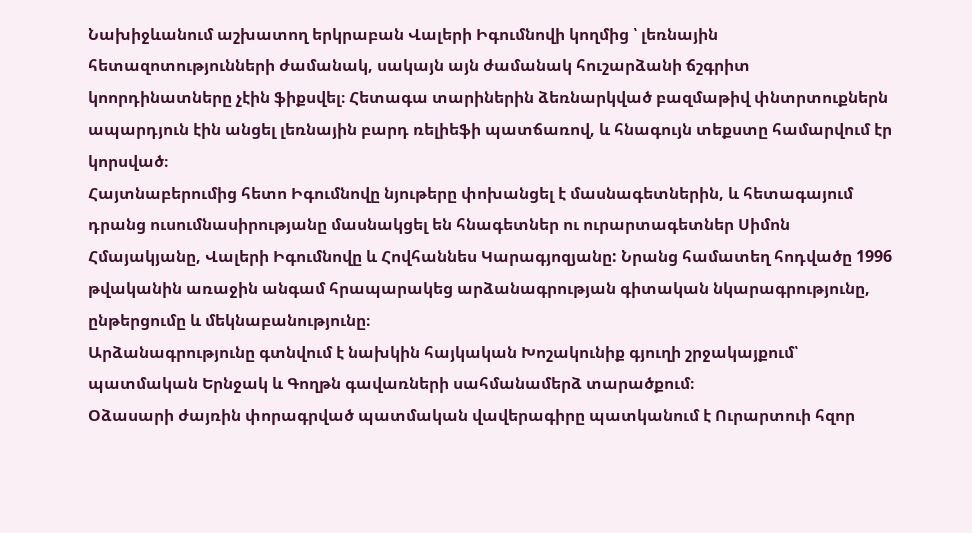Նախիջևանում աշխատող երկրաբան Վալերի Իգումնովի կողմից ՝ լեռնային հետազոտությունների ժամանակ, սակայն այն ժամանակ հուշարձանի ճշգրիտ կոորդինատները չէին ֆիքսվել։ Հետագա տարիներին ձեռնարկված բազմաթիվ փնտրտուքներն ապարդյուն էին անցել լեռնային բարդ ռելիեֆի պատճառով, և հնագույն տեքստը համարվում էր կորսված։
Հայտնաբերումից հետո Իգումնովը նյութերը փոխանցել է մասնագետներին, և հետագայում դրանց ուսումնասիրությանը մասնակցել են հնագետներ ու ուրարտագետներ Սիմոն Հմայակյանը, Վալերի Իգումնովը և Հովհաննես Կարագյոզյանը: Նրանց համատեղ հոդվածը 1996 թվականին առաջին անգամ հրապարակեց արձանագրության գիտական նկարագրությունը, ընթերցումը և մեկնաբանությունը։
Արձանագրությունը գտնվում է նախկին հայկական Խոշակունիք գյուղի շրջակայքում՝ պատմական Երնջակ և Գողթն գավառների սահմանամերձ տարածքում։
Օձասարի ժայռին փորագրված պատմական վավերագիրը պատկանում է Ուրարտուի հզոր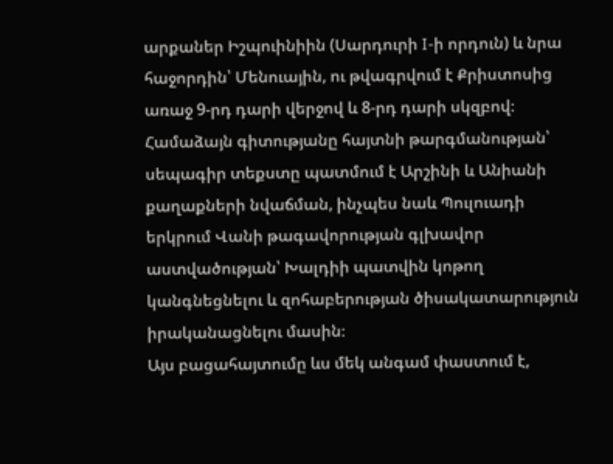արքաներ Իշպուինիին (Սարդուրի I-ի որդուն) և նրա հաջորդին՝ Մենուային, ու թվագրվում է Քրիստոսից առաջ 9-րդ դարի վերջով և 8-րդ դարի սկզբով։ Համաձայն գիտությանը հայտնի թարգմանության՝ սեպագիր տեքստը պատմում է Արշինի և Անիանի քաղաքների նվաճման, ինչպես նաև Պուլուադի երկրում Վանի թագավորության գլխավոր աստվածության՝ Խալդիի պատվին կոթող կանգնեցնելու և զոհաբերության ծիսակատարություն իրականացնելու մասին։
Այս բացահայտումը ևս մեկ անգամ փաստում է,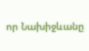որ Նախիջևանը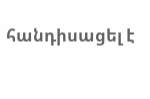հանդիսացել է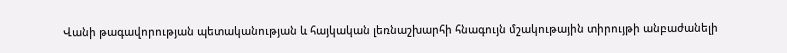Վանի թագավորության պետականության և հայկական լեռնաշխարհի հնագույն մշակութային տիրույթի անբաժանելի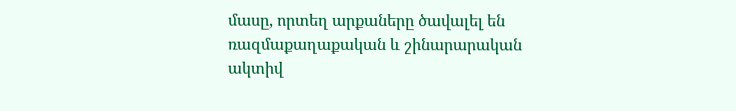մասը, որտեղ արքաները ծավալել են ռազմաքաղաքական և շինարարական ակտիվ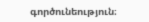գործունեություն։